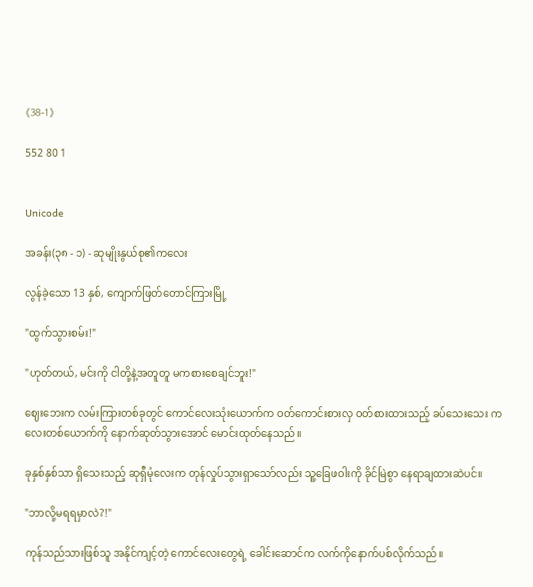《38-1》

552 80 1


Unicode

အခန်း(၃၈ - ၁) - ဆုမျိုးနွယ်စု၏ကလေး

လွန်ခဲ့သော 13 နှစ်, ကျောက်ဖြတ်တောင်ကြားမြို့

"ထွက်သွားစမ်း!"

"ဟုတ်တယ်, မင်းကို ငါတို့နဲ့အတူတူ မကစားစေချင်ဘူး!"

ဈေးဘေးက လမ်းကြားတစ်ခုတွင် ကောင်လေးသုံးယောက်က ဝတ်ကောင်းစားလှ ဝတ်စားထားသည့် ခပ်သေးသေး ကလေးတစ်ယောက်ကို နောက်ဆုတ်သွားအောင် မောင်းထုတ်နေသည်။

ခုနှစ်နှစ်သာ ရှိသေးသည့် ဆုရှီမုံလေးက တုန်လှုပ်သွားရှာသော်လည်း သူ့ခြေဖဝါးကို ခိုင်မြဲစွာ နေရာချထားဆဲပင်။

"ဘာလို့မရရမှာလဲ?!"

ကုန်သည်သားဖြစ်သူ အနိုင်ကျင့်တဲ့ ကောင်လေးတွေရဲ့ ခေါင်းဆောင်က လက်ကိုနောက်ပစ်လိုက်သည်။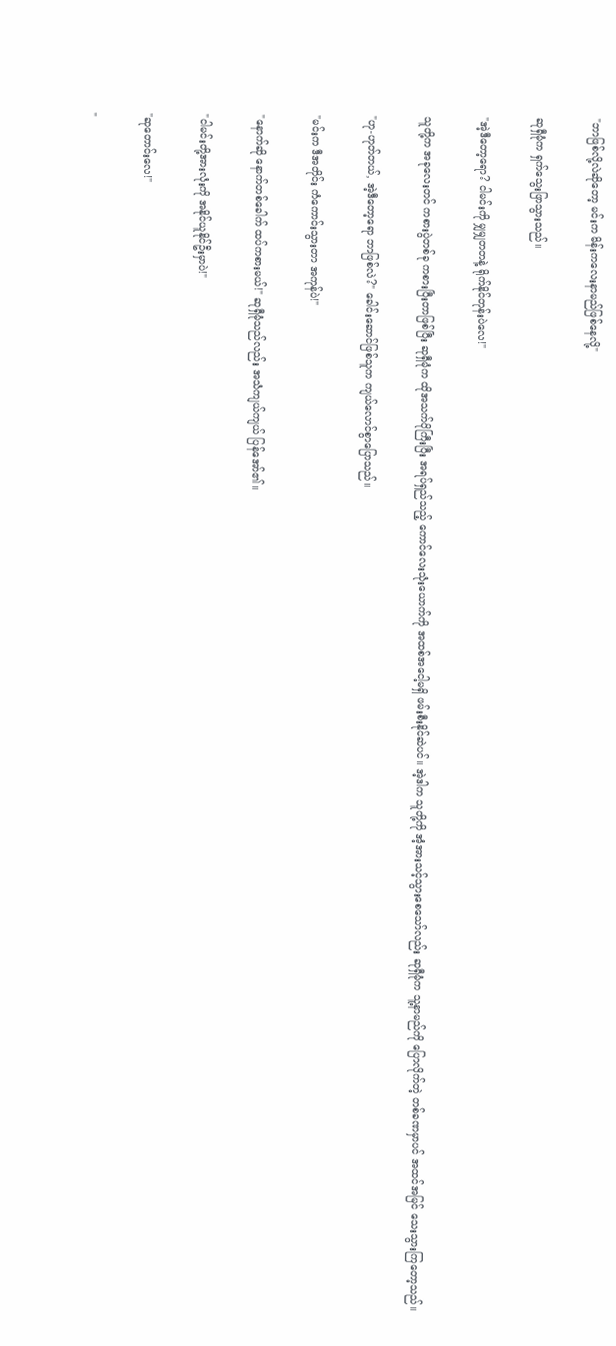"ဘာဖြစ်လို့လဲဆိုတော့ မင်းက မိန်းကလေးနာမည်ဖြစ်နေလို့"

ဆုရှီမုံက ရှက်သွေးဖြာသွားသည်။

"အဲ့ဒီတော့ရော? ငါမင်းကို မျှမျှတတနဲ့ ရိုက်နိုင်တုန်းပဲလေ!"

သူတို့က အခုလေးတင် ကစားပွဲတစ်ခု ကစားပြီးတာဖြစ်ပြီး ဆုရှီမုံက ထိုအသက်ပိုကြီးပြီး အရပ်ရှည်သည့် ကောင်လေးသုံးယောက်ကို အထစ်အငေါ့မရှိ ဖမ်းစီးနိုင်ဆဲပင်။ အဲ့ဒါက သူတို့ကို အံ့အားသင့်သွားစေသော်လည်း ဆုရှီမုံက သူ့နာမည်ကို ပြောလိုက်တဲ့ တစ်ခဏမှာပင် အထင်အမြင် သေးသွားကြတော့သည်။

"ဟု-ဟုတ်တယ်, အဲ့ဒီတော့ရော ဘာဖြစ်လဲ?" ခေါင်းဆောင်ဖြစ်သူက ကျယ်လောင်စွာပြောသည်။

"မင်းက ဒီအတိုင်း ကံကောင်းသွားတာ အကုန်ပဲ!"

"နောက်ဆို နောက်တစ်ခေါက် ထပ်ကစားမယ်!" ဆုရှီမုံသည်လည်း အသံကျယ်ကျယ် ပြန်အော်၏။

"ငါမင်းတို့အားလုံးကို အနိုင်ယူနိုင်ဦးမှာပဲ!"

"ဆုတောင်းလေ!"

"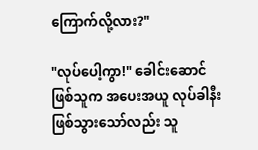ကြောက်လို့လား?"

"လုပ်ပေါ့ကွာ!" ခေါင်းဆောင်ဖြစ်သူက အပေးအယူ လုပ်ခါနီး ဖြစ်သွားသော်လည်း သူ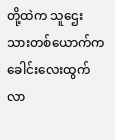တို့ထဲက သူဌေးသားတစ်ယောက်က ခေါင်းလေးထွက်လာ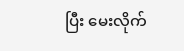ပြီး မေးလိုက်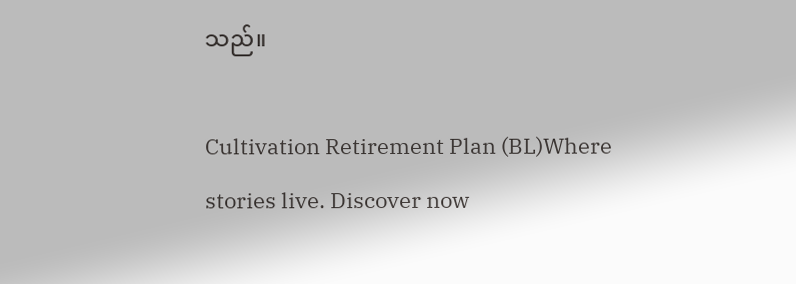သည်။

Cultivation Retirement Plan (BL)Where stories live. Discover now